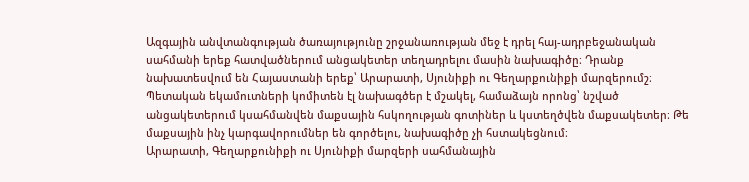Ազգային անվտանգության ծառայությունը շրջանառության մեջ է դրել հայ-ադրբեջանական սահմանի երեք հատվածներում անցակետեր տեղադրելու մասին նախագիծը։ Դրանք նախատեսվում են Հայաստանի երեք՝ Արարատի, Սյունիքի ու Գեղարքունիքի մարզերումշ։ Պետական եկամուտների կոմիտեն էլ նախագծեր է մշակել, համաձայն որոնց՝ նշված անցակետերում կսահմանվեն մաքսային հսկողության գոտիներ և կստեղծվեն մաքսակետեր։ Թե մաքսային ինչ կարգավորումներ են գործելու, նախագիծը չի հստակեցնում։
Արարատի, Գեղարքունիքի ու Սյունիքի մարզերի սահմանային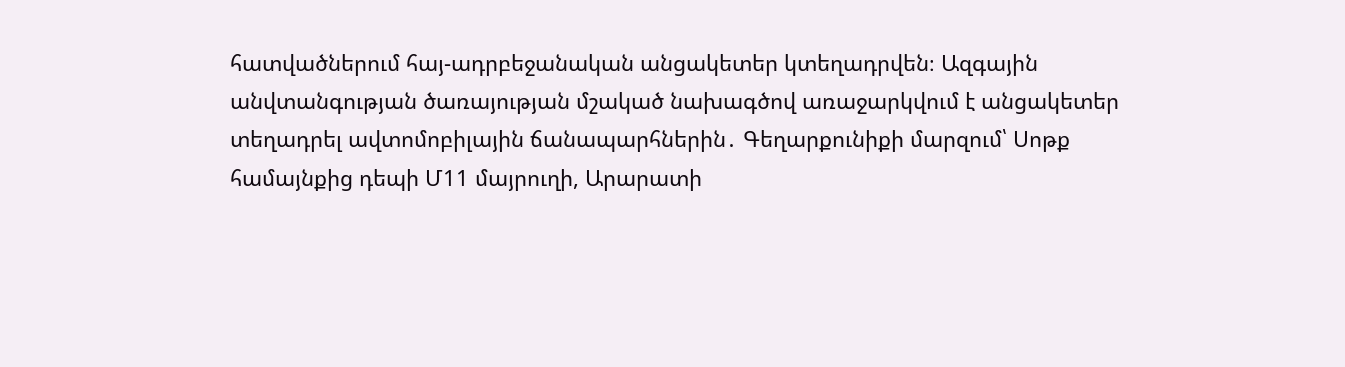հատվածներում հայ-ադրբեջանական անցակետեր կտեղադրվեն։ Ազգային անվտանգության ծառայության մշակած նախագծով առաջարկվում է անցակետեր տեղադրել ավտոմոբիլային ճանապարհներին․ Գեղարքունիքի մարզում՝ Սոթք համայնքից դեպի Մ11 մայրուղի, Արարատի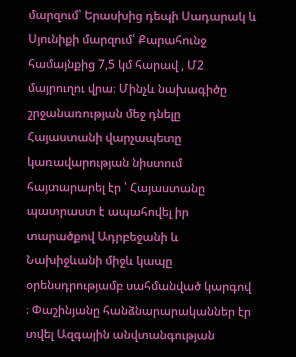մարզում՝ Երասխից դեպի Սադարակ և Սյունիքի մարզում՝ Քարահունջ համայնքից 7,5 կմ հարավ , Մ2 մայրուղու վրա։ Մինչև նախագիծը շրջանառության մեջ դնելը Հայաստանի վարչապետը կառավարության նիստում հայտարարել էր ՝ Հայաստանը պատրաստ է ապահովել իր տարածքով Ադրբեջանի և Նախիջևանի միջև կապը օրենսդրությամբ սահմանված կարգով ։ Փաշինյանը հանձնարարականներ էր տվել Ազգային անվտանգության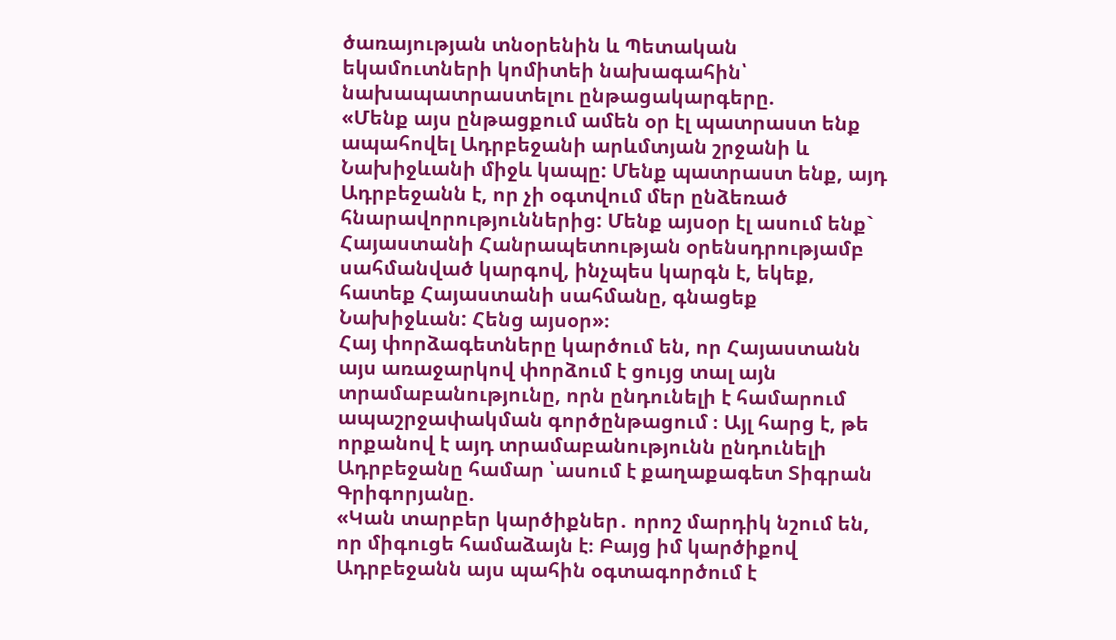ծառայության տնօրենին և Պետական եկամուտների կոմիտեի նախագահին՝ նախապատրաստելու ընթացակարգերը.
«Մենք այս ընթացքում ամեն օր էլ պատրաստ ենք ապահովել Ադրբեջանի արևմտյան շրջանի և Նախիջևանի միջև կապը: Մենք պատրաստ ենք, այդ Ադրբեջանն է, որ չի օգտվում մեր ընձեռած հնարավորություններից: Մենք այսօր էլ ասում ենք` Հայաստանի Հանրապետության օրենսդրությամբ սահմանված կարգով, ինչպես կարգն է, եկեք, հատեք Հայաստանի սահմանը, գնացեք Նախիջևան: Հենց այսօր»։
Հայ փորձագետները կարծում են, որ Հայաստանն այս առաջարկով փորձում է ցույց տալ այն տրամաբանությունը, որն ընդունելի է համարում ապաշրջափակման գործընթացում ։ Այլ հարց է, թե որքանով է այդ տրամաբանությունն ընդունելի Ադրբեջանը համար ՝ասում է քաղաքագետ Տիգրան Գրիգորյանը.
«Կան տարբեր կարծիքներ․ որոշ մարդիկ նշում են, որ միգուցե համաձայն է։ Բայց իմ կարծիքով Ադրբեջանն այս պահին օգտագործում է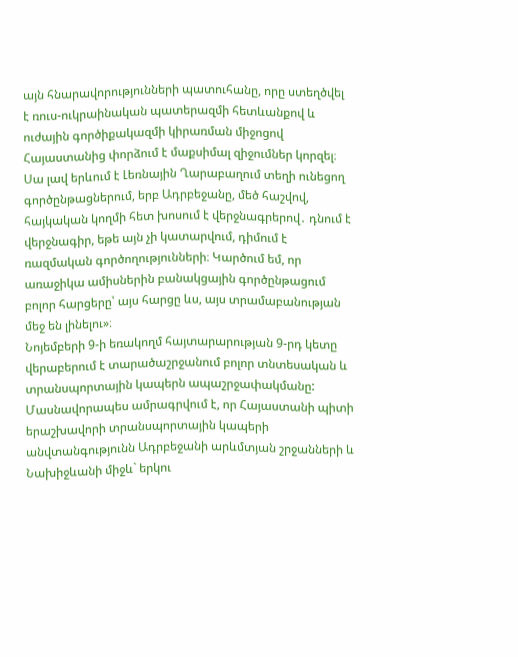այն հնարավորությունների պատուհանը, որը ստեղծվել է ռուս-ուկրաինական պատերազմի հետևանքով և ուժային գործիքակազմի կիրառման միջոցով Հայաստանից փորձում է մաքսիմալ զիջումներ կորզել։ Սա լավ երևում է Լեռնային Ղարաբաղում տեղի ունեցող գործընթացներում, երբ Ադրբեջանը, մեծ հաշվով, հայկական կողմի հետ խոսում է վերջնագրերով․ դնում է վերջնագիր, եթե այն չի կատարվում, դիմում է ռազմական գործողությունների։ Կարծում եմ, որ առաջիկա ամիսներին բանակցային գործընթացում բոլոր հարցերը՝ այս հարցը ևս, այս տրամաբանության մեջ են լինելու»։
Նոյեմբերի 9-ի եռակողմ հայտարարության 9-րդ կետը վերաբերում է տարածաշրջանում բոլոր տնտեսական և տրանսպորտային կապերն ապաշրջափակմանը: Մասնավորապես ամրագրվում է, որ Հայաստանի պիտի երաշխավորի տրանսպորտային կապերի անվտանգությունն Ադրբեջանի արևմտյան շրջանների և Նախիջևանի միջև` երկու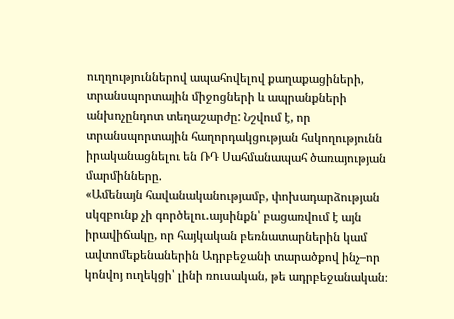ուղղություններով ապահովելով քաղաքացիների, տրանսպորտային միջոցների և ապրանքների անխոչընդոտ տեղաշարժը: Նշվում է, որ տրանսպորտային հաղորդակցության հսկողությունն իրականացնելու են ՌԴ Սահմանապահ ծառայության մարմինները.
«Ամենայն հավանականությամբ, փոխադարձության սկզբունք չի գործելու․այսինքն՝ բացառվում է այն իրավիճակը, որ հայկական բեռնատարներին կամ ավտոմեքենաներին Ադրբեջանի տարածքով ինչ–որ կոնվոյ ուղեկցի՝ լինի ռուսական, թե ադրբեջանական։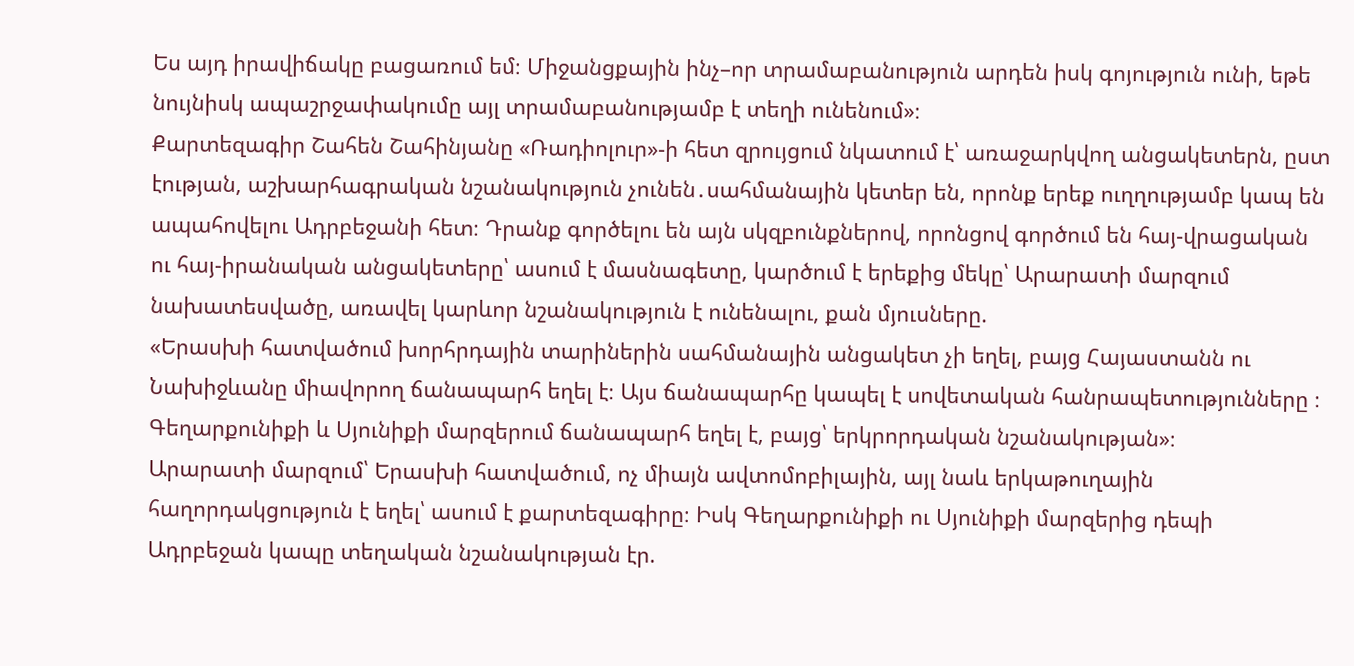Ես այդ իրավիճակը բացառում եմ։ Միջանցքային ինչ–որ տրամաբանություն արդեն իսկ գոյություն ունի, եթե նույնիսկ ապաշրջափակումը այլ տրամաբանությամբ է տեղի ունենում»։
Քարտեզագիր Շահեն Շահինյանը «Ռադիոլուր»-ի հետ զրույցում նկատում է՝ առաջարկվող անցակետերն, ըստ էության, աշխարհագրական նշանակություն չունեն․սահմանային կետեր են, որոնք երեք ուղղությամբ կապ են ապահովելու Ադրբեջանի հետ։ Դրանք գործելու են այն սկզբունքներով, որոնցով գործում են հայ-վրացական ու հայ-իրանական անցակետերը՝ ասում է մասնագետը, կարծում է երեքից մեկը՝ Արարատի մարզում նախատեսվածը, առավել կարևոր նշանակություն է ունենալու, քան մյուսները.
«Երասխի հատվածում խորհրդային տարիներին սահմանային անցակետ չի եղել, բայց Հայաստանն ու Նախիջևանը միավորող ճանապարհ եղել է։ Այս ճանապարհը կապել է սովետական հանրապետությունները ։ Գեղարքունիքի և Սյունիքի մարզերում ճանապարհ եղել է, բայց՝ երկրորդական նշանակության»։
Արարատի մարզում՝ Երասխի հատվածում, ոչ միայն ավտոմոբիլային, այլ նաև երկաթուղային հաղորդակցություն է եղել՝ ասում է քարտեզագիրը։ Իսկ Գեղարքունիքի ու Սյունիքի մարզերից դեպի Ադրբեջան կապը տեղական նշանակության էր.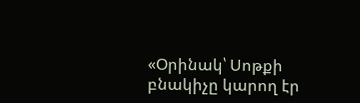«Օրինակ՝ Սոթքի բնակիչը կարող էր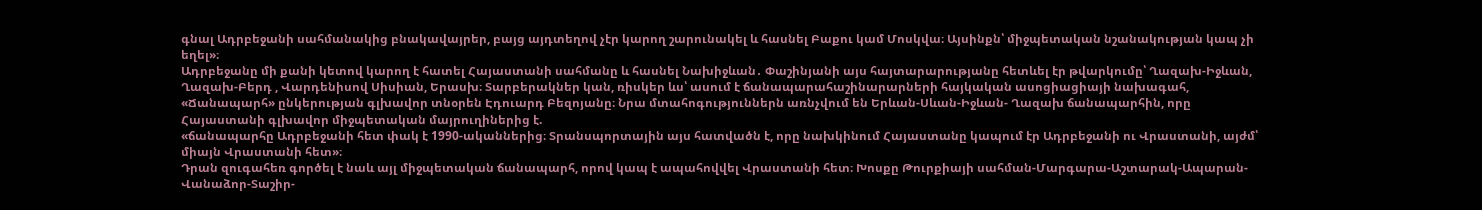գնալ Ադրբեջանի սահմանակից բնակավայրեր, բայց այդտեղով չէր կարող շարունակել և հասնել Բաքու կամ Մոսկվա։ Այսինքն՝ միջպետական նշանակության կապ չի եղել»։
Ադրբեջանը մի քանի կետով կարող է հատել Հայաստանի սահմանը և հասնել Նախիջևան․ Փաշինյանի այս հայտարարությանը հետևել էր թվարկումը՝ Ղազախ-Իջևան, Ղազախ-Բերդ , Վարդենիսով Սիսիան, Երասխ։ Տարբերակներ կան, ռիսկեր ևս՝ ասում է ճանապարահաշինարարների հայկական ասոցիացիայի նախագահ, «Ճանապարհ» ընկերության գլխավոր տնօրեն Էդուարդ Բեզոյանը։ Նրա մտահոգություններն առնչվում են Երևան-Սևան-Իջևան- Ղազախ ճանապարհին, որը Հայաստանի գլխավոր միջպետական մայրուղիներից է.
«ճանապարհը Ադրբեջանի հետ փակ է 1990-ականներից։ Տրանսպորտային այս հատվածն է, որը նախկինում Հայաստանը կապում էր Ադրբեջանի ու Վրաստանի, այժմ՝ միայն Վրաստանի հետ»։
Դրան զուգահեռ գործել է նաև այլ միջպետական ճանապարհ, որով կապ է ապահովվել Վրաստանի հետ։ Խոսքը Թուրքիայի սահման-Մարգարա-Աշտարակ-Ապարան-Վանաձոր-Տաշիր-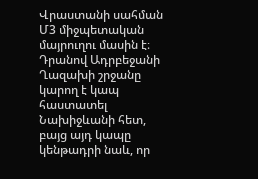Վրաստանի սահման Մ3 միջպետական մայրուղու մասին է։ Դրանով Ադրբեջանի Ղազախի շրջանը կարող է կապ հաստատել Նախիջևանի հետ, բայց այդ կապը կենթադրի նաև, որ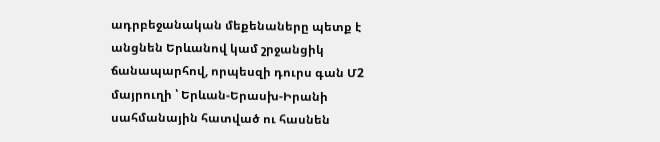ադրբեջանական մեքենաները պետք է անցնեն Երևանով կամ շրջանցիկ ճանապարհով, որպեսզի դուրս գան Մ2 մայրուղի ՝ Երևան-Երասխ-Իրանի սահմանային հատված ու հասնեն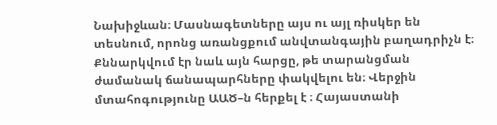Նախիջևան։ Մասնագետները այս ու այլ ռիսկեր են տեսնում, որոնց առանցքում անվտանգային բաղադրիչն է։
Քննարկվում էր նաև այն հարցը, թե տարանցման ժամանակ ճանապարհները փակվելու են։ Վերջին մտահոգությունը ԱԱԾ–ն հերքել է ։ Հայաստանի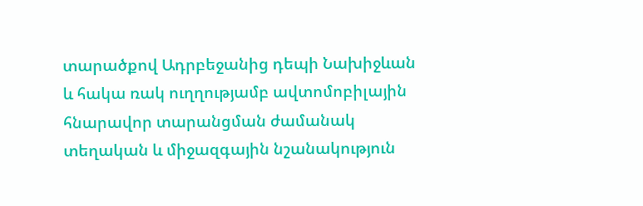տարածքով Ադրբեջանից դեպի Նախիջևան և հակա ռակ ուղղությամբ ավտոմոբիլային հնարավոր տարանցման ժամանակ տեղական և միջազգային նշանակություն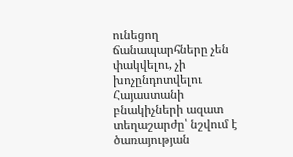ունեցող ճանապարհները չեն փակվելու, չի խոչընդոտվելու Հայաստանի բնակիչների ազատ տեղաշարժը՝ նշվում է ծառայության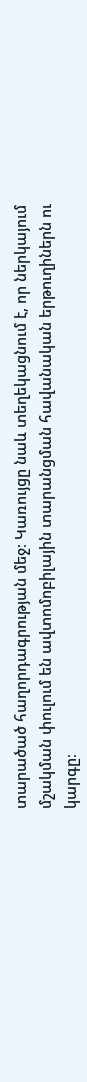տարածած հաղորդագրության մեջ։ Կառույցը նաև տեղեկացնում է, որ ներկայում մշակման փուլում են ավտոմոբիլային տարանցման հավանական երթուղիներն ու կարգը։